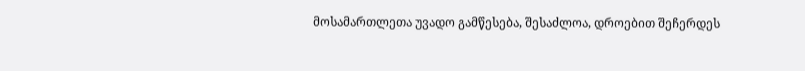მოსამართლეთა უვადო გამწესება, შესაძლოა, დროებით შეჩერდეს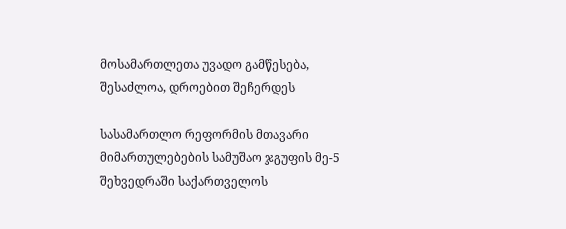მოსამართლეთა უვადო გამწესება, შესაძლოა, დროებით შეჩერდეს

სასამართლო რეფორმის მთავარი მიმართულებების სამუშაო ჯგუფის მე-5 შეხვედრაში საქართველოს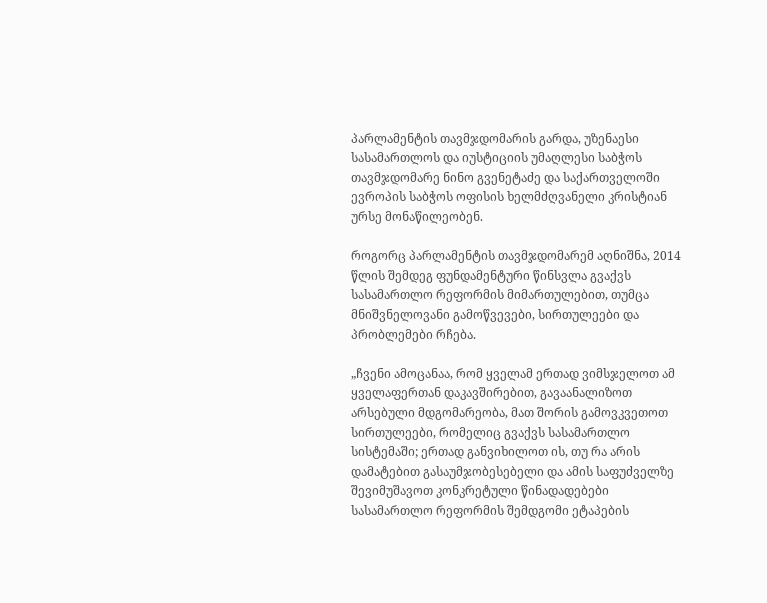პარლამენტის თავმჯდომარის გარდა, უზენაესი სასამართლოს და იუსტიციის უმაღლესი საბჭოს თავმჯდომარე ნინო გვენეტაძე და საქართველოში ევროპის საბჭოს ოფისის ხელმძღვანელი კრისტიან ურსე მონაწილეობენ.

როგორც პარლამენტის თავმჯდომარემ აღნიშნა, 2014 წლის შემდეგ ფუნდამენტური წინსვლა გვაქვს სასამართლო რეფორმის მიმართულებით, თუმცა მნიშვნელოვანი გამოწვევები, სირთულეები და პრობლემები რჩება.

„ჩვენი ამოცანაა, რომ ყველამ ერთად ვიმსჯელოთ ამ ყველაფერთან დაკავშირებით, გავაანალიზოთ არსებული მდგომარეობა, მათ შორის გამოვკვეთოთ სირთულეები, რომელიც გვაქვს სასამართლო სისტემაში; ერთად განვიხილოთ ის, თუ რა არის დამატებით გასაუმჯობესებელი და ამის საფუძველზე შევიმუშავოთ კონკრეტული წინადადებები სასამართლო რეფორმის შემდგომი ეტაპების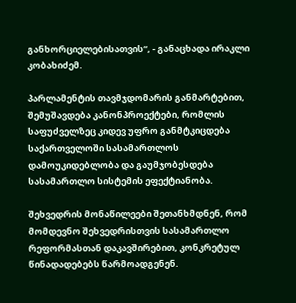განხორციელებისათვის“, - განაცხადა ირაკლი კობახიძემ.

პარლამენტის თავმჯდომარის განმარტებით, შემუშავდება კანონპროექტები, რომლის საფუძველზეც კიდევ უფრო განმტკიცდება საქართველოში სასამართლოს დამოუკიდებლობა და გაუმჯობესდება სასამართლო სისტემის ეფექტიანობა.

შეხვედრის მონაწილეები შეთანხმდნენ, რომ მომდევნო შეხვედრისთვის სასამართლო რეფორმასთან დაკავშირებით, კონკრეტულ წინადადებებს წარმოადგენენ.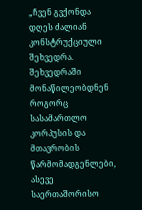„ჩვენ გვქონდა დღეს ძალიან კონსტრუქციული შეხვედრა. შეხვედრაში მონაწილეობდნენ როგორც სასამართლო კორპუსის და მთავრობის წარმომადგენლები, ასევე საერთაშორისო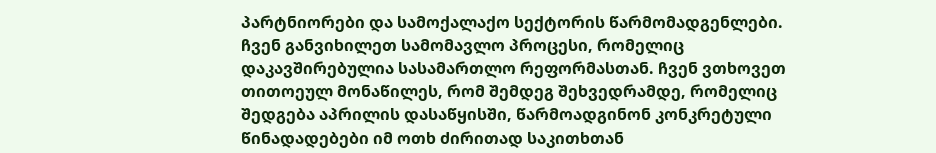პარტნიორები და სამოქალაქო სექტორის წარმომადგენლები. ჩვენ განვიხილეთ სამომავლო პროცესი, რომელიც დაკავშირებულია სასამართლო რეფორმასთან. ჩვენ ვთხოვეთ თითოეულ მონაწილეს, რომ შემდეგ შეხვედრამდე, რომელიც შედგება აპრილის დასაწყისში, წარმოადგინონ კონკრეტული წინადადებები იმ ოთხ ძირითად საკითხთან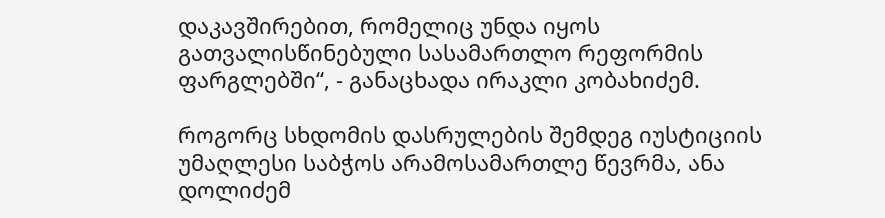დაკავშირებით, რომელიც უნდა იყოს გათვალისწინებული სასამართლო რეფორმის ფარგლებში“, - განაცხადა ირაკლი კობახიძემ.

როგორც სხდომის დასრულების შემდეგ იუსტიციის უმაღლესი საბჭოს არამოსამართლე წევრმა, ანა დოლიძემ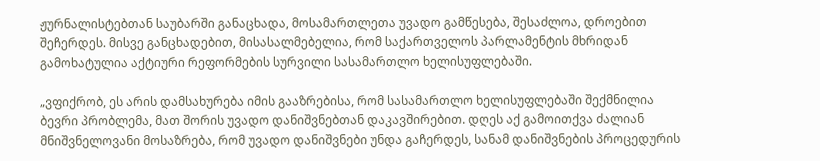ჟურნალისტებთან საუბარში განაცხადა, მოსამართლეთა უვადო გამწესება, შესაძლოა, დროებით შეჩერდეს. მისვე განცხადებით, მისასალმებელია, რომ საქართველოს პარლამენტის მხრიდან გამოხატულია აქტიური რეფორმების სურვილი სასამართლო ხელისუფლებაში.

„ვფიქრობ, ეს არის დამსახურება იმის გააზრებისა, რომ სასამართლო ხელისუფლებაში შექმნილია ბევრი პრობლემა, მათ შორის უვადო დანიშვნებთან დაკავშირებით. დღეს აქ გამოითქვა ძალიან მნიშვნელოვანი მოსაზრება, რომ უვადო დანიშვნები უნდა გაჩერდეს, სანამ დანიშვნების პროცედურის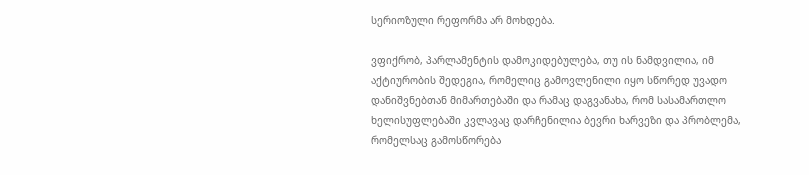სერიოზული რეფორმა არ მოხდება.

ვფიქრობ, პარლამენტის დამოკიდებულება, თუ ის ნამდვილია, იმ აქტიურობის შედეგია, რომელიც გამოვლენილი იყო სწორედ უვადო დანიშვნებთან მიმართებაში და რამაც დაგვანახა, რომ სასამართლო ხელისუფლებაში კვლავაც დარჩენილია ბევრი ხარვეზი და პრობლემა, რომელსაც გამოსწორება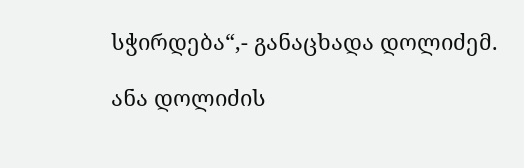სჭირდება“,- განაცხადა დოლიძემ.

ანა დოლიძის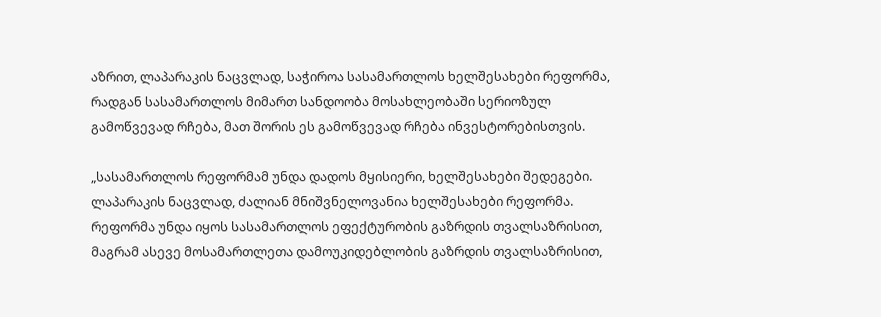აზრით, ლაპარაკის ნაცვლად, საჭიროა სასამართლოს ხელშესახები რეფორმა, რადგან სასამართლოს მიმართ სანდოობა მოსახლეობაში სერიოზულ გამოწვევად რჩება, მათ შორის ეს გამოწვევად რჩება ინვესტორებისთვის.

„სასამართლოს რეფორმამ უნდა დადოს მყისიერი, ხელშესახები შედეგები. ლაპარაკის ნაცვლად, ძალიან მნიშვნელოვანია ხელშესახები რეფორმა. რეფორმა უნდა იყოს სასამართლოს ეფექტურობის გაზრდის თვალსაზრისით, მაგრამ ასევე მოსამართლეთა დამოუკიდებლობის გაზრდის თვალსაზრისით,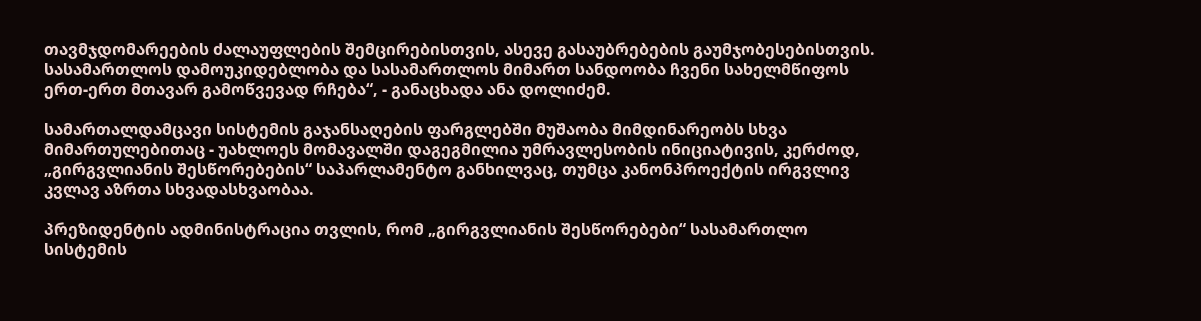თავმჯდომარეების ძალაუფლების შემცირებისთვის, ასევე გასაუბრებების გაუმჯობესებისთვის. სასამართლოს დამოუკიდებლობა და სასამართლოს მიმართ სანდოობა ჩვენი სახელმწიფოს ერთ-ერთ მთავარ გამოწვევად რჩება“, - განაცხადა ანა დოლიძემ.

სამართალდამცავი სისტემის გაჯანსაღების ფარგლებში მუშაობა მიმდინარეობს სხვა მიმართულებითაც - უახლოეს მომავალში დაგეგმილია უმრავლესობის ინიციატივის, კერძოდ, „გირგვლიანის შესწორებების“ საპარლამენტო განხილვაც, თუმცა კანონპროექტის ირგვლივ კვლავ აზრთა სხვადასხვაობაა.

პრეზიდენტის ადმინისტრაცია თვლის, რომ „გირგვლიანის შესწორებები“ სასამართლო სისტემის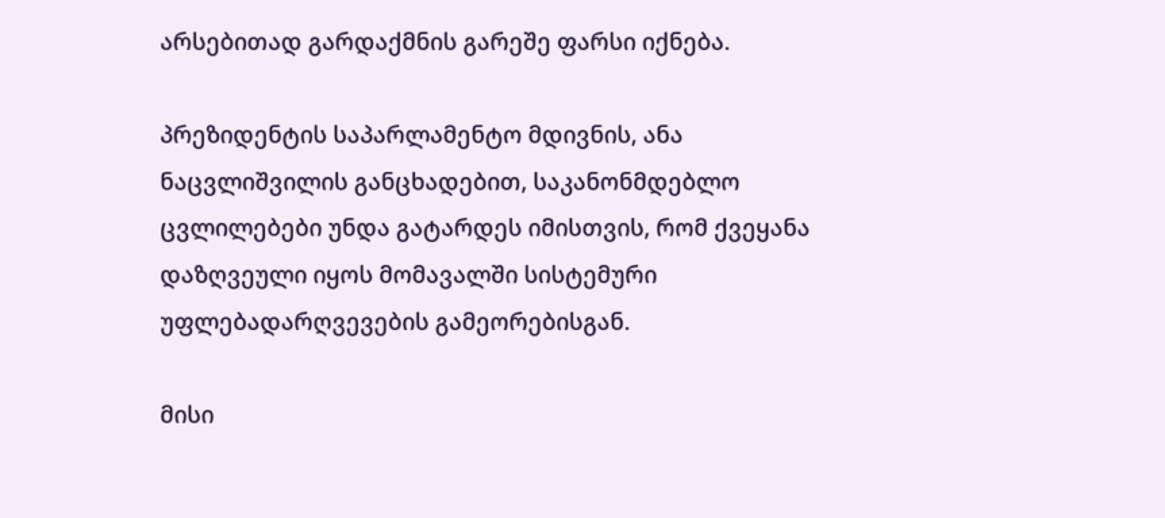არსებითად გარდაქმნის გარეშე ფარსი იქნება.

პრეზიდენტის საპარლამენტო მდივნის, ანა ნაცვლიშვილის განცხადებით, საკანონმდებლო ცვლილებები უნდა გატარდეს იმისთვის, რომ ქვეყანა დაზღვეული იყოს მომავალში სისტემური უფლებადარღვევების გამეორებისგან.

მისი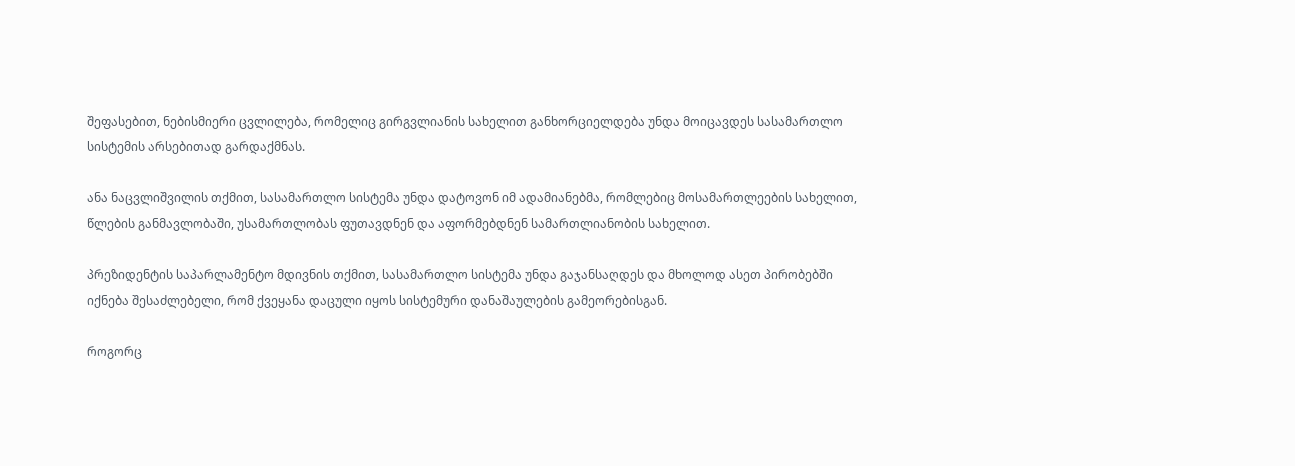შეფასებით, ნებისმიერი ცვლილება, რომელიც გირგვლიანის სახელით განხორციელდება უნდა მოიცავდეს სასამართლო სისტემის არსებითად გარდაქმნას.

ანა ნაცვლიშვილის თქმით, სასამართლო სისტემა უნდა დატოვონ იმ ადამიანებმა, რომლებიც მოსამართლეების სახელით, წლების განმავლობაში, უსამართლობას ფუთავდნენ და აფორმებდნენ სამართლიანობის სახელით.

პრეზიდენტის საპარლამენტო მდივნის თქმით, სასამართლო სისტემა უნდა გაჯანსაღდეს და მხოლოდ ასეთ პირობებში იქნება შესაძლებელი, რომ ქვეყანა დაცული იყოს სისტემური დანაშაულების გამეორებისგან.

როგორც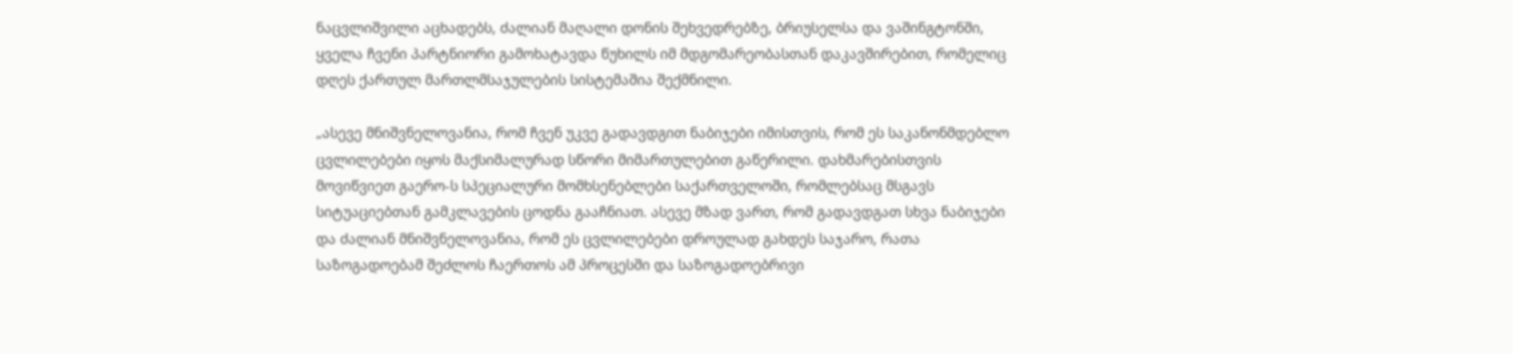ნაცვლიშვილი აცხადებს, ძალიან მაღალი დონის შეხვედრებზე, ბრიუსელსა და ვაშინგტონში, ყველა ჩვენი პარტნიორი გამოხატავდა წუხილს იმ მდგომარეობასთან დაკავშირებით, რომელიც დღეს ქართულ მართლმსაჯულების სისტემაშია შექმნილი.

„ასევე მნიშვნელოვანია, რომ ჩვენ უკვე გადავდგით ნაბიჯები იმისთვის, რომ ეს საკანონმდებლო ცვლილებები იყოს მაქსიმალურად სწორი მიმართულებით გაწერილი. დახმარებისთვის მოვიწვიეთ გაერო-ს სპეციალური მომხსენებლები საქართველოში, რომლებსაც მსგავს სიტუაციებთან გამკლავების ცოდნა გააჩნიათ. ასევე მზად ვართ, რომ გადავდგათ სხვა ნაბიჯები და ძალიან მნიშვნელოვანია, რომ ეს ცვლილებები დროულად გახდეს საჯარო, რათა საზოგადოებამ შეძლოს ჩაერთოს ამ პროცესში და საზოგადოებრივი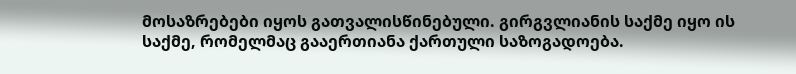მოსაზრებები იყოს გათვალისწინებული. გირგვლიანის საქმე იყო ის საქმე, რომელმაც გააერთიანა ქართული საზოგადოება.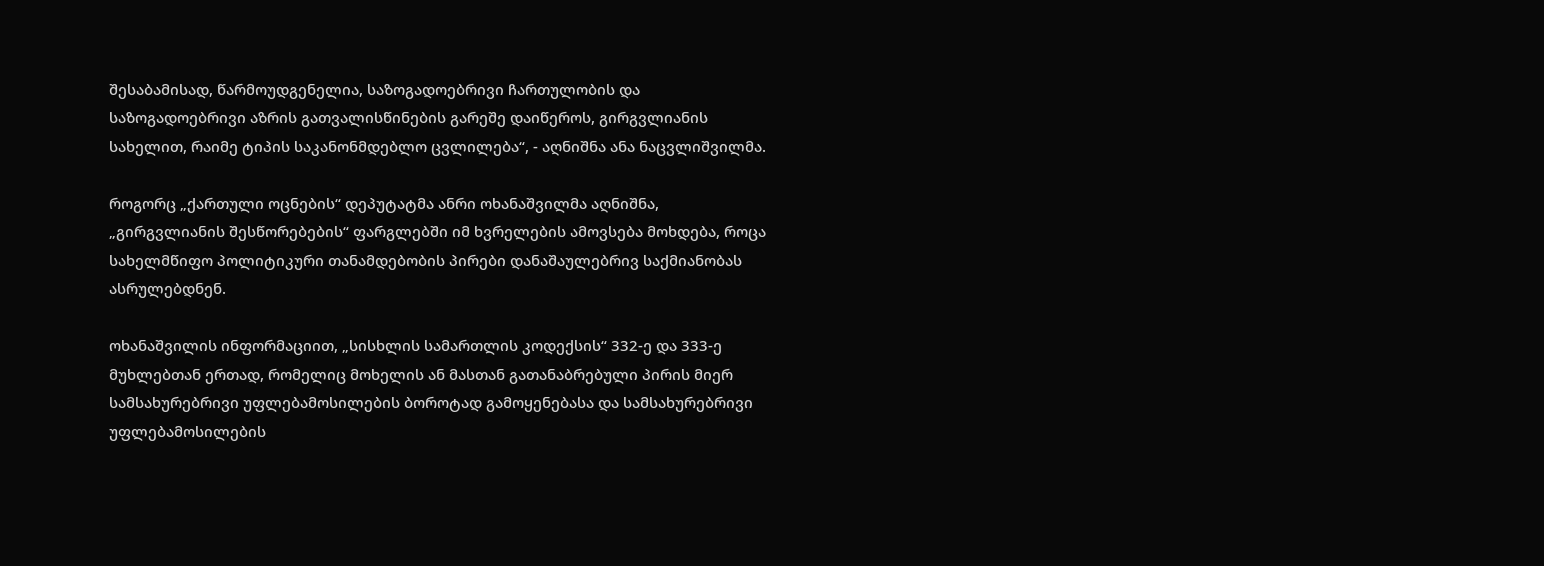შესაბამისად, წარმოუდგენელია, საზოგადოებრივი ჩართულობის და საზოგადოებრივი აზრის გათვალისწინების გარეშე დაიწეროს, გირგვლიანის სახელით, რაიმე ტიპის საკანონმდებლო ცვლილება“, - აღნიშნა ანა ნაცვლიშვილმა.

როგორც „ქართული ოცნების“ დეპუტატმა ანრი ოხანაშვილმა აღნიშნა, „გირგვლიანის შესწორებების“ ფარგლებში იმ ხვრელების ამოვსება მოხდება, როცა სახელმწიფო პოლიტიკური თანამდებობის პირები დანაშაულებრივ საქმიანობას ასრულებდნენ.

ოხანაშვილის ინფორმაციით, „სისხლის სამართლის კოდექსის“ 332-ე და 333-ე მუხლებთან ერთად, რომელიც მოხელის ან მასთან გათანაბრებული პირის მიერ სამსახურებრივი უფლებამოსილების ბოროტად გამოყენებასა და სამსახურებრივი უფლებამოსილების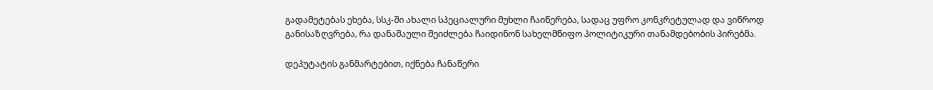გადამეტებას ეხება, სსკ-ში ახალი სპეციალური მუხლი ჩაიწერება, სადაც უფრო კონკრეტულად და ვიწროდ განისაზღვრება, რა დანაშაული შეიძლება ჩაიდინონ სახელმწიფო პოლიტიკური თანამდებობის პირებმა.

დეპუტატის განმარტებით, იქნება ჩანაწერი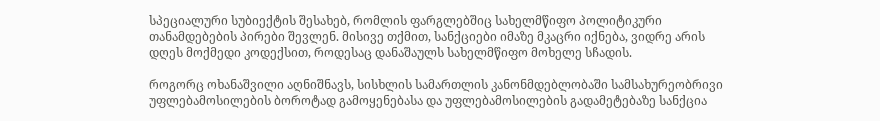სპეციალური სუბიექტის შესახებ, რომლის ფარგლებშიც სახელმწიფო პოლიტიკური თანამდებების პირები შევლენ. მისივე თქმით, სანქციები იმაზე მკაცრი იქნება, ვიდრე არის დღეს მოქმედი კოდექსით, როდესაც დანაშაულს სახელმწიფო მოხელე სჩადის.

როგორც ოხანაშვილი აღნიშნავს, სისხლის სამართლის კანონმდებლობაში სამსახურეობრივი უფლებამოსილების ბოროტად გამოყენებასა და უფლებამოსილების გადამეტებაზე სანქცია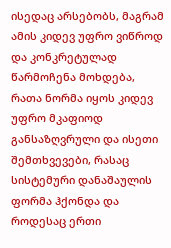ისედაც არსებობს, მაგრამ ამის კიდევ უფრო ვიწროდ და კონკრეტულად წარმოჩენა მოხდება, რათა ნორმა იყოს კიდევ უფრო მკაფიოდ განსაზღვრული და ისეთი შემთხვევები, რასაც სისტემური დანაშაულის ფორმა ჰქონდა და როდესაც ერთი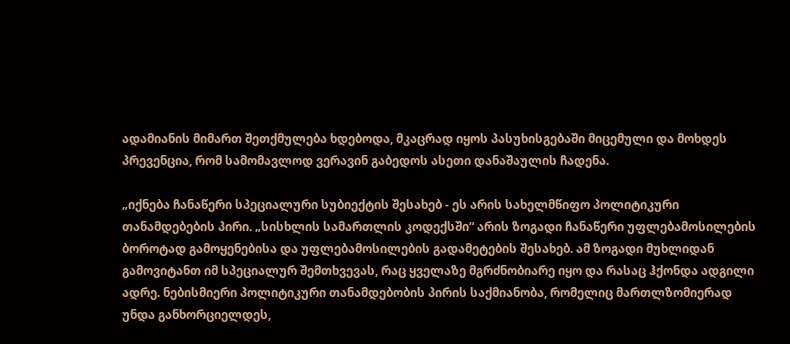ადამიანის მიმართ შეთქმულება ხდებოდა, მკაცრად იყოს პასუხისგებაში მიცემული და მოხდეს პრევენცია, რომ სამომავლოდ ვერავინ გაბედოს ასეთი დანაშაულის ჩადენა.

„იქნება ჩანაწერი სპეციალური სუბიექტის შესახებ - ეს არის სახელმწიფო პოლიტიკური თანამდებების პირი. „სისხლის სამართლის კოდექსში“ არის ზოგადი ჩანაწერი უფლებამოსილების ბოროტად გამოყენებისა და უფლებამოსილების გადამეტების შესახებ. ამ ზოგადი მუხლიდან გამოვიტანთ იმ სპეციალურ შემთხვევას, რაც ყველაზე მგრძნობიარე იყო და რასაც ჰქონდა ადგილი ადრე. ნებისმიერი პოლიტიკური თანამდებობის პირის საქმიანობა, რომელიც მართლზომიერად უნდა განხორციელდეს,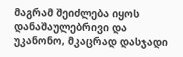მაგრამ შეიძლება იყოს დანაშაულებრივი და უკანონო, მკაცრად დასჯადი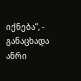იქნება“, - განაცხადა ანრი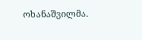ოხანაშვილმა.